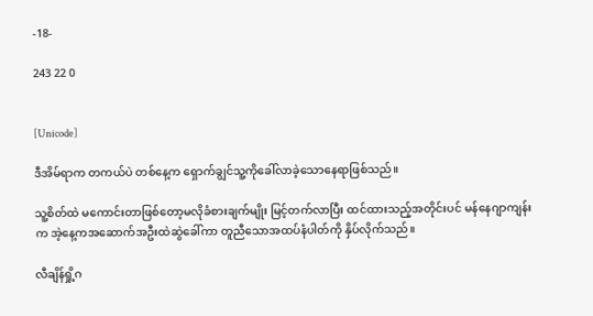-18-

243 22 0


[Unicode]

ဒီအိမ်ရာက တကယ်ပဲ တစ်နေ့က ရှောက်ချွင်သူ့ကိုခေါ်လာခဲ့သောနေရာဖြစ်သည်။

သူ့စိတ်ထဲ မကောင်းတာဖြစ်တော့မလိုခံစားချက်မျိုး မြင့်တက်လာပြီး ထင်ထားသည့်အတိုင်းပင် မန်နေဂျာကျန်းက အဲ့နေ့ကအဆောက်အဦးထဲဆွဲခေါ်ကာ တူညီသောအထပ်နံပါတ်ကို နှိပ်လိုက်သည်။

လီချိန်ရှို့ဂ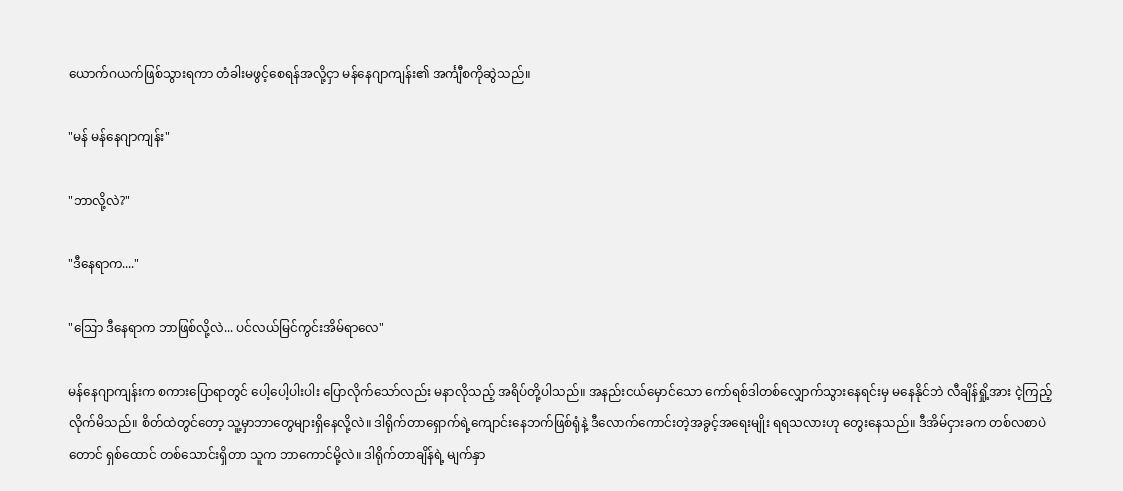ယောက်ဂယက်ဖြစ်သွားရကာ တံခါးမဖွင့်စေရန်အလို့ငှာ မန်နေဂျာကျန်း၏ အင်္ကျီစကိုဆွဲသည်။

"မန် မန်နေဂျာကျန်း"

"ဘာလို့လဲ?"

"ဒီနေရာက...."

"ဩော ဒီနေရာက ဘာဖြစ်လို့လဲ... ပင်လယ်မြင်ကွင်းအိမ်ရာလေ"

မန်နေဂျာကျန်းက စကားပြောရာတွင် ပေါ့ပေါ့ပါးပါး ပြောလိုက်သော်လည်း မနာလိုသည့် အရိပ်တို့ပါသည်။ အနည်းငယ်မှောင်သော ကော်ရစ်ဒါတစ်လျှောက်သွားနေရင်းမှ မနေနိုင်ဘဲ လီချိန်ရှို့အား ငဲ့ကြည့်လိုက်မိသည်။ စိတ်ထဲတွင်တော့ သူ့မှာဘာတွေများရှိနေလို့လဲ။ ဒါရိုက်တာရှောက်ရဲ့ကျောင်းနေဘက်ဖြစ်ရုံနဲ့ ဒီလောက်ကောင်းတဲ့အခွင့်အရေးမျိုး ရရသလားဟု တွေးနေသည်။ ဒီအိမ်ငှားခက တစ်လစာပဲတောင် ရှစ်ထောင် တစ်သောင်းရှိတာ သူက ဘာကောင်မို့လဲ။ ဒါရိုက်တာချိန်ရဲ့ မျက်နှာ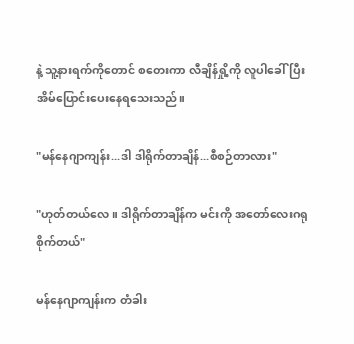နဲ့ သူ့နားရက်ကိုတောင် စတေးကာ လီချိန်ရှို့ကို လူပါခေါ်ပြီး အိမ်ပြောင်းပေးနေရသေးသည်။

"မန်နေဂျာကျန်း...ဒါ ဒါရိုက်တာချိန်...စီစဉ်တာလား"

"ဟုတ်တယ်လေ။ ဒါရိုက်တာချိန်က မင်းကို အတော်လေးဂရုစိုက်တယ်"

မန်နေဂျာကျန်းက တံခါး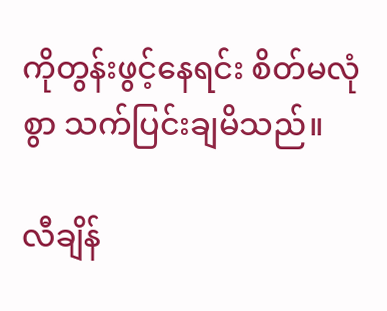ကိုတွန်းဖွင့်နေရင်း စိတ်မလုံစွာ သက်ပြင်းချမိသည်။

လီချိန်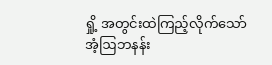ရှို့ အတွင်းထဲကြည့်လိုက်သော် အံ့ဩဘနန်း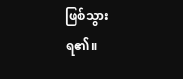ဖြစ်သွားရ၏။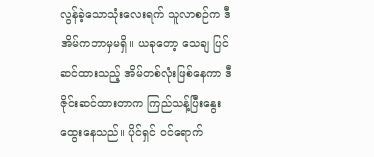လွန်ခဲ့သောသုံးလေးရက် သူလာစဉ်က ဒီအိမ်ကဘာမှမရှိ။ ယခုတော့ သေချ ပြင်ဆင်ထားသည့် အိမ်တစ်လုံးဖြစ်နေကာ ဒီဇိုင်းဆင်ထားတာက ကြည်သန့်ပြီးနွေးထွေးနေသည်။ ပိုင်ရှင် ဝင်ရောက်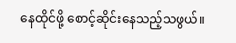နေထိုင်ဖို့ စောင့်ဆိုင်းနေသည့်သဖွယ်။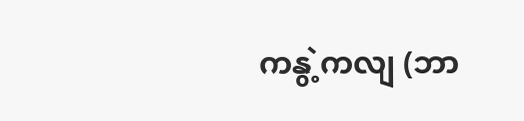ကနွဲ့ကလျ (ဘာ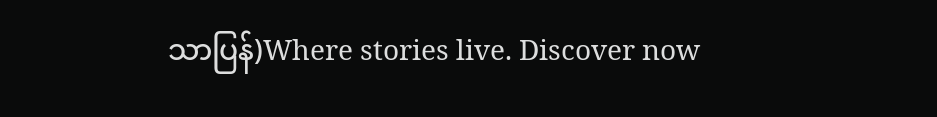သာပြန်)Where stories live. Discover now